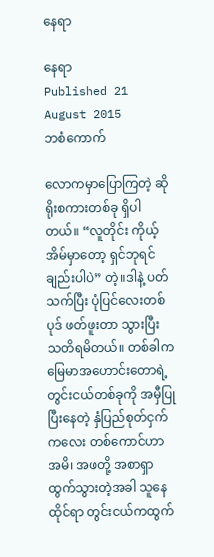နေရာ

နေရာ
Published 21 August 2015
ဘစံကောက်

လောကမှာပြောကြတဲ့ ဆိုရိုးစကားတစ်ခု ရှိပါတယ်။ “လူတိုင်း ကိုယ့်အိမ်မှာတော့ ရှင်ဘုရင်ချည်းပါပဲ” တဲ့။ဒါနဲ့ ပတ်သက်ပြီး ပုံပြင်လေးတစ်ပုဒ် ဖတ်ဖူးတာ သွားပြီး သတိရမိတယ်။ တစ်ခါက မြေမာအဟောင်းတောရဲ့ တွင်းငယ်တစ်ခုကို အမှီပြုပြီးနေတဲ့ နှံပြည်စုတ်ငှက်ကလေး တစ်ကောင်ဟာ အမိ၊ အဖတို့ အစာရှာထွက်သွားတဲ့အခါ သူနေထိုင်ရာ တွင်းငယ်ကထွက်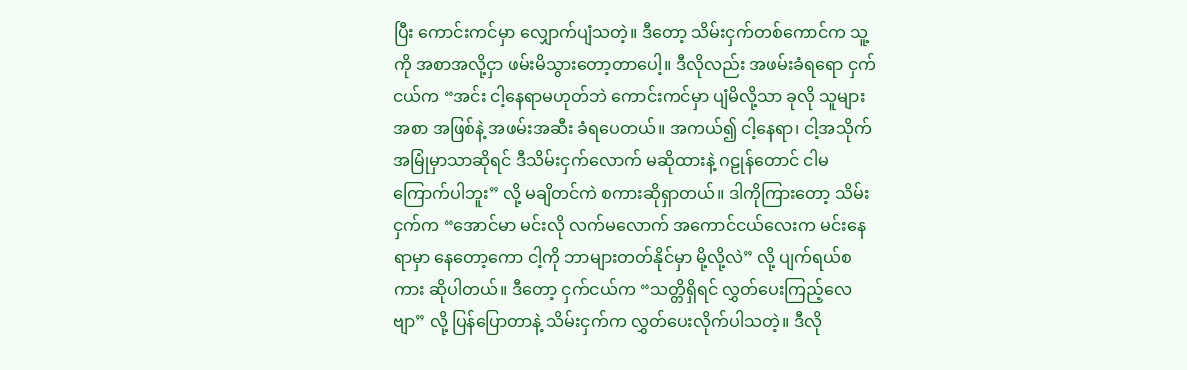ပြီး ကောင်းကင်မှာ လျှောက်ပျံသတဲ့။ ဒီတော့ သိမ်းငှက်တစ်ကောင်က သူ့ကို အစာအလို့ငှာ ဖမ်းမိသွားတော့တာပေါ့။ ဒီလိုလည်း အဖမ်းခံရရော ငှက်ငယ်က “အင်း ငါ့နေရာမဟုတ်ဘဲ ကောင်းကင်မှာ ပျံမိလို့သာ ခုလို သူများအစာ အဖြစ်နဲ့ အဖမ်းအဆီး ခံရပေတယ်။ အကယ်၍ ငါ့နေရာ၊ ငါ့အသိုက်အမြုံမှာသာဆိုရင် ဒီသိမ်းငှက်လောက် မဆိုထားနဲ့ ဂဠုန်တောင် ငါမကြောက်ပါဘူး” လို့ မချိတင်ကဲ စကားဆိုရှာတယ်။ ဒါကိုကြားတော့ သိမ်းငှက်က “အောင်မာ မင်းလို လက်မလောက် အကောင်ငယ်လေးက မင်းနေရာမှာ နေတော့ကော ငါ့ကို ဘာများတတ်နိုင်မှာ မို့လို့လဲ” လို့ ပျက်ရယ်စကား ဆိုပါတယ်။ ဒီတော့ ငှက်ငယ်က “သတ္တိရှိရင် လွှတ်ပေးကြည့်လေဗျာ” လို့ ပြန်ပြောတာနဲ့ သိမ်းငှက်က လွှတ်ပေးလိုက်ပါသတဲ့။ ဒီလို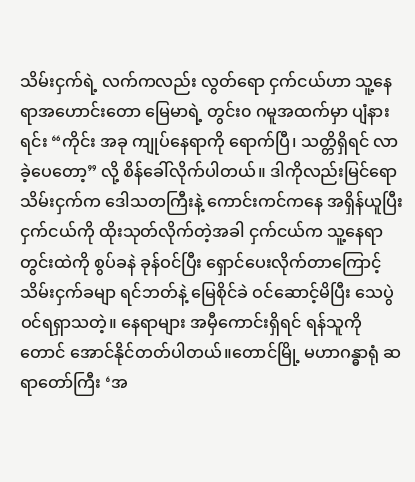သိမ်းငှက်ရဲ့ လက်ကလည်း လွတ်ရော ငှက်ငယ်ဟာ သူ့နေရာအဟောင်းတော မြေမာရဲ့ တွင်း၀ ဂမူအထက်မှာ ပျံနားရင်း “ကိုင်း အခု ကျုပ်နေရာကို ရောက်ပြီ၊ သတ္တိရှိရင် လာခဲ့ပေတော့” လို့ စိန်ခေါ်လိုက်ပါတယ်။ ဒါကိုလည်းမြင်ရော သိမ်းငှက်က ဒေါသတကြီးနဲ့ ကောင်းကင်ကနေ အရှိန်ယူပြီး ငှက်ငယ်ကို ထိုးသုတ်လိုက်တဲ့အခါ ငှက်ငယ်က သူ့နေရာ တွင်းထဲကို စွပ်ခနဲ ခုန်ဝင်ပြီး ရှောင်ပေးလိုက်တာကြောင့် သိမ်းငှက်ခမျာ ရင်ဘတ်နဲ့ မြေစိုင်ခဲ ဝင်ဆောင့်မိပြီး သေပွဲဝင်ရရှာသတဲ့။ နေရာများ အမှီကောင်းရှိရင် ရန်သူကိုတောင် အောင်နိုင်တတ်ပါတယ်။တောင်မြို့ မဟာဂန္ဓာရုံ ဆရာတော်ကြီး ‘အ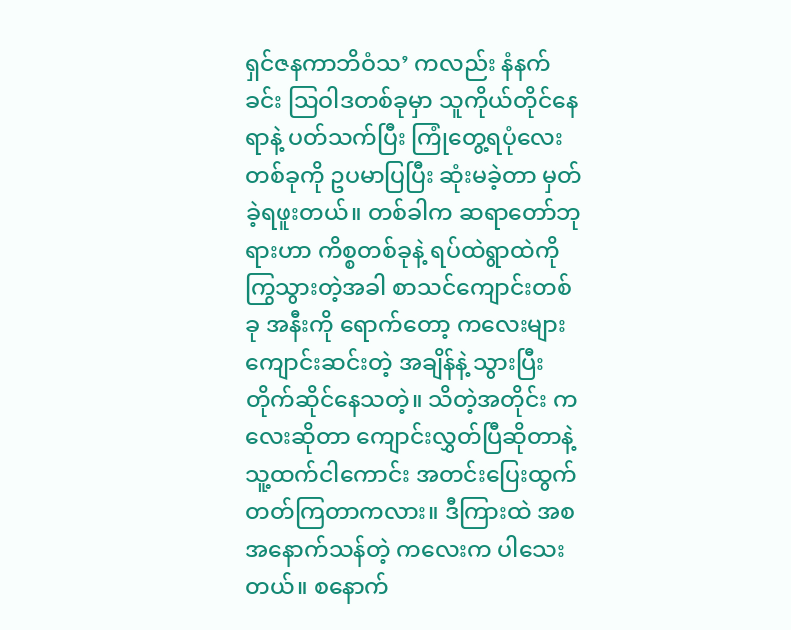ရှင်ဇနကာဘိဝံသ’ ကလည်း နံနက်ခင်း သြဝါဒတစ်ခုမှာ သူကိုယ်တိုင်နေရာနဲ့ ပတ်သက်ပြီး ကြုံတွေ့ရပုံလေး တစ်ခုကို ဥပမာပြပြီး ဆုံးမခဲ့တာ မှတ်ခဲ့ရဖူးတယ်။ တစ်ခါက ဆရာတော်ဘုရားဟာ ကိစ္စတစ်ခုနဲ့ ရပ်ထဲရွာထဲကို ကြွသွားတဲ့အခါ စာသင်ကျောင်းတစ်ခု အနီးကို ရောက်တော့ ကလေးများ ကျောင်းဆင်းတဲ့ အချိန်နဲ့ သွားပြီး တိုက်ဆိုင်နေသတဲ့။ သိတဲ့အတိုင်း ကလေးဆိုတာ ကျောင်းလွှတ်ပြီဆိုတာနဲ့ သူ့ထက်ငါကောင်း အတင်းပြေးထွက် တတ်ကြတာကလား။ ဒီကြားထဲ အစအနောက်သန်တဲ့ ကလေးက ပါသေးတယ်။ စနောက်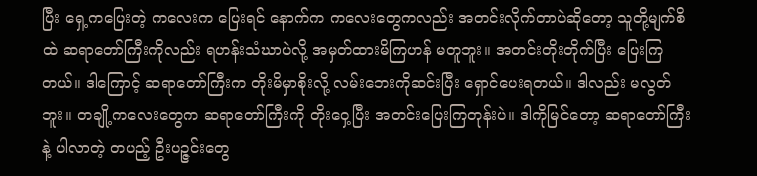ပြီး ရှေ့ကပြေးတဲ့ ကလေးက ပြေးရင် နောက်က ကလေးတွေကလည်း အတင်းလိုက်တာပဲဆိုတော့ သူတို့မျက်စိထဲ ဆရာတော်ကြီးကိုလည်း ရဟန်းသံဃာပဲလို့ အမှတ်ထားမိကြဟန် မတူဘူး။ အတင်းတိုးတိုက်ပြီး ပြေးကြတယ်။ ဒါကြောင့် ဆရာတော်ကြီးက တိုးမိမှာစိုးလို့ လမ်းဘေးကိုဆင်းပြီး ရှောင်ပေးရတယ်။ ဒါလည်း မလွတ်ဘူး။ တချို့ကလေးတွေက ဆရာတော်ကြီးကို တိုးဝှေ့ပြီး အတင်းပြေးကြတုန်းပဲ။ ဒါကိုမြင်တော့ ဆရာတော်ကြီးနဲ့ ပါလာတဲ့ တပည့် ဦးပဉ္ဇင်းတွေ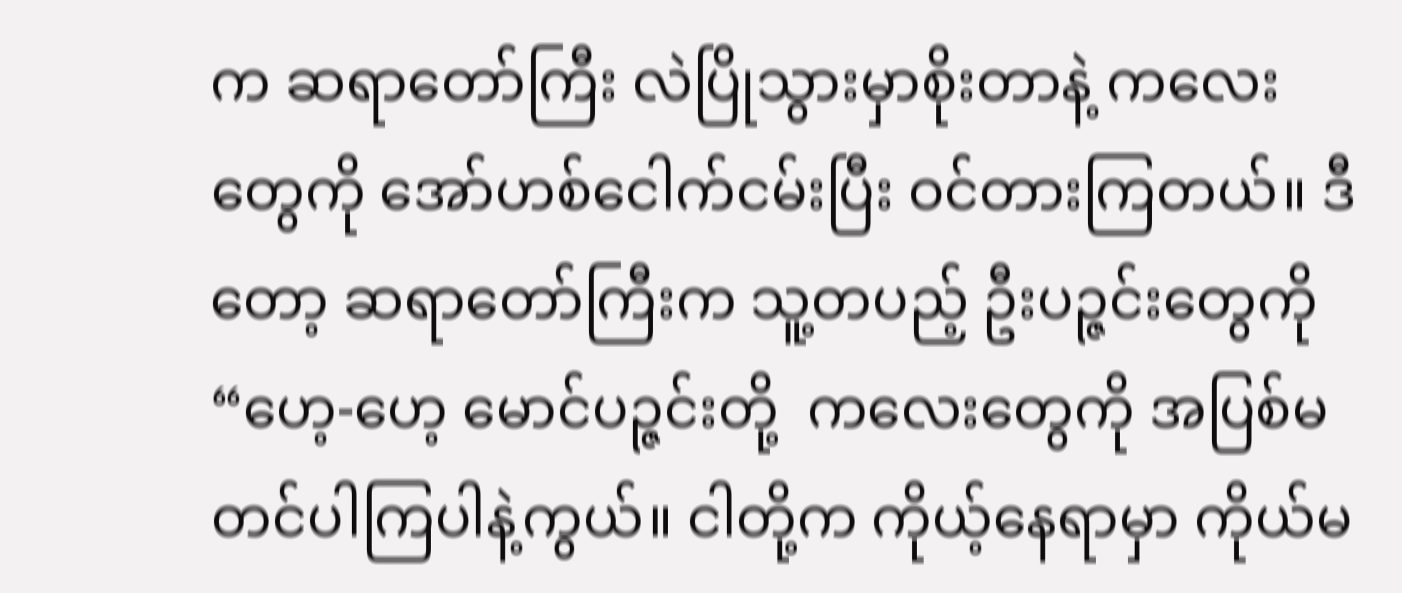က ဆရာတော်ကြီး လဲပြိုသွားမှာစိုးတာနဲ့ ကလေးတွေကို အော်ဟစ်ငေါက်ငမ်းပြီး ဝင်တားကြတယ်။ ဒီတော့ ဆရာတော်ကြီးက သူ့တပည့် ဦးပဉ္ဇင်းတွေကို “ဟေ့-ဟေ့ မောင်ပဉ္ဇင်းတို့  ကလေးတွေကို အပြစ်မတင်ပါကြပါနဲ့ကွယ်။ ငါတို့က ကိုယ့်နေရာမှာ ကိုယ်မ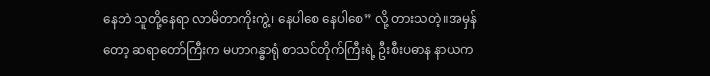နေဘဲ သူတို့နေရာ လာမိတာကိုးကွဲ့၊ နေပါစေ နေပါစေ” လို့ တားသတဲ့။အမှန်တော့ ဆရာတော်ကြီးက မဟာဂန္ဓာရုံ စာသင်တိုက်ကြီးရဲ့ ဦးစီးပဓာန နာယက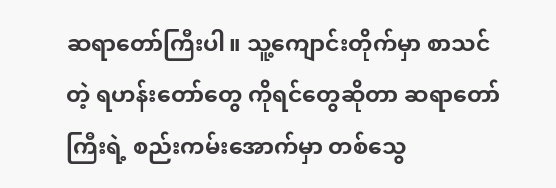ဆရာတော်ကြီးပါ။ သူ့ကျောင်းတိုက်မှာ စာသင်တဲ့ ရဟန်းတော်တွေ ကိုရင်တွေဆိုတာ ဆရာတော်ကြီးရဲ့ စည်းကမ်းအောက်မှာ တစ်သွေ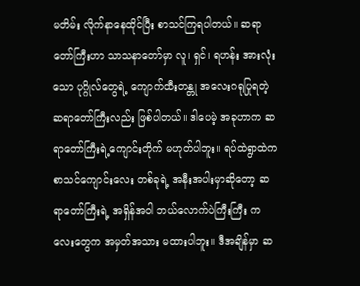မတိမ်း လိုက်နာနေထိုင်ပြီး စာသင်ကြရပါတယ်။ ဆရာတော်ကြီးဟာ သာသနာတော်မှာ လူ၊ ရှင်၊ ရဟန်း အားလုံးသော ပုဂ္ဂိုလ်တွေရဲ့ ကျောက်ထီးတန္တု အလေးဂရုပြုရတဲ့ ဆရာတော်ကြီးလည်း ဖြစ်ပါတယ်။ ဒါပေမဲ့ အခုဟာက ဆရာတော်ကြီးရဲ့ကျောင်းတိုက် မဟုတ်ပါဘူး။ ရပ်ထဲရွာထဲက စာသင်ကျောင်းလေး တစ်ခုရဲ့ အနီးအပါးမှာဆိုတော့ ဆရာတော်ကြီးရဲ့ အရှိန်အဝါ ဘယ်လောက်ပဲကြီးကြီး ကလေးတွေက အမှတ်အသား မထားပါဘူး။ ဒီအချိန်မှာ ဆ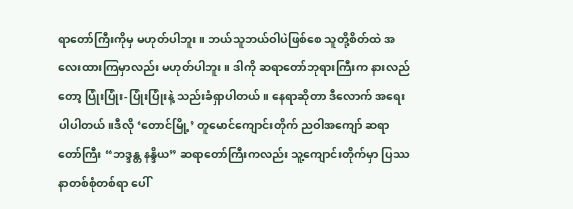ရာတော်ကြီးကိုမှ မဟုတ်ပါဘူး။ ဘယ်သူဘယ်ဝါပဲဖြစ်စေ သူတို့စိတ်ထဲ အလေးထားကြမှာလည်း မဟုတ်ပါဘူး။ ဒါကို ဆရာတော်ဘုရားကြီးက နားလည်တော့ ပြုံးပြုံး-ပြုံးပြုံးနဲ့ သည်းခံရှာပါတယ်။ နေရာဆိုတာ ဒီလောက် အရေးပါပါတယ်။ဒီလို ‘တောင်မြို့’ တူမောင်ကျောင်းတိုက် ညဝါအကျော် ဆရာတော်ကြီး “ဘဒ္ဒန္တ နန္ဒိယ” ဆရာတော်ကြီးကလည်း သူ့ကျောင်းတိုက်မှာ ပြဿနာတစ်စုံတစ်ရာ ပေါ်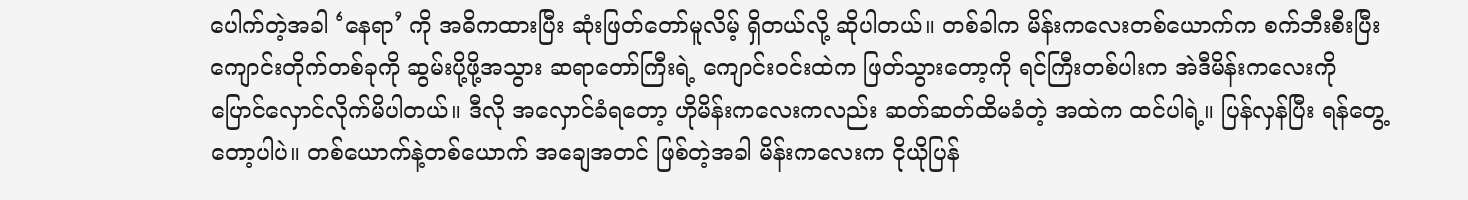ပေါက်တဲ့အခါ ‘နေရာ’ ကို အဓိကထားပြီး ဆုံးဖြတ်တော်မူလိမ့် ရှိတယ်လို့ ဆိုပါတယ်။ တစ်ခါက မိန်းကလေးတစ်ယောက်က စက်ဘီးစီးပြီး ကျောင်းတိုက်တစ်ခုကို ဆွမ်းပို့ဖို့အသွား ဆရာတော်ကြီးရဲ့ ကျောင်းဝင်းထဲက ဖြတ်သွားတော့ကို ရင်ကြီးတစ်ပါးက အဲဒီမိန်းကလေးကို ပြောင်လှောင်လိုက်မိပါတယ်။ ဒီလို အလှောင်ခံရတော့ ဟိုမိန်းကလေးကလည်း ဆတ်ဆတ်ထိမခံတဲ့ အထဲက ထင်ပါရဲ့။ ပြန်လှန်ပြီး ရန်တွေ့တော့ပါပဲ။ တစ်ယောက်နဲ့တစ်ယောက် အချေအတင် ဖြစ်တဲ့အခါ မိန်းကလေးက ငိုယိုပြန်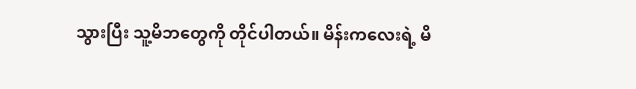သွားပြီး သူ့မိဘတွေကို တိုင်ပါတယ်။ မိန်းကလေးရဲ့ မိ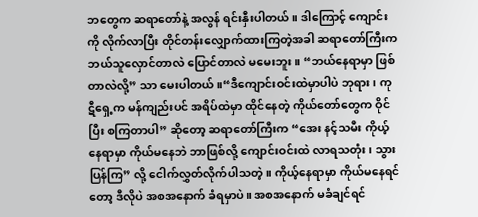ဘတွေက ဆရာတော်နဲ့ အလွန် ရင်းနှီးပါတယ်။ ဒါကြောင့် ကျောင်းကို လိုက်လာပြီး တိုင်တန်းလျှောက်ထားကြတဲ့အခါ ဆရာတော်ကြီးက ဘယ်သူလှောင်တာလဲ ပြောင်တာလဲ မမေးဘူး။ “ဘယ်နေရာမှာ ဖြစ်တာလဲလို့” သာ မေးပါတယ်။“ဒီကျောင်းဝင်းထဲမှာပါပဲ ဘုရား၊ ကုဋီရှေ့က မန်ကျည်းပင် အရိပ်ထဲမှာ ထိုင်နေတဲ့ ကိုယ်တော်တွေက ဝိုင်ပြီး စကြတာပါ” ဆိုတော့ ဆရာတော်ကြီးက “အေး နင့်သမီး ကိုယ့်နေရာမှာ ကိုယ်မနေဘဲ ဘာဖြစ်လို့ ကျောင်းဝင်းထဲ လာရသတုံး၊ သွား ပြန်ကြ” လို့ ငေါက်လွှတ်လိုက်ပါသတဲ့။ ကိုယ့်နေရာမှာ ကိုယ်မနေရင်တော့ ဒီလိုပဲ အစအနောက် ခံရမှာပဲ။ အစအနောက် မခံချင်ရင်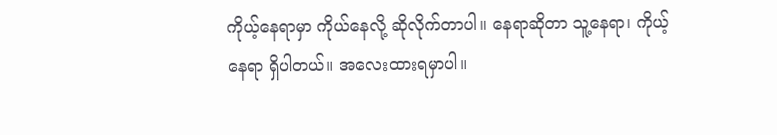ကိုယ့်နေရာမှာ ကိုယ်နေလို့ ဆိုလိုက်တာပါ။ နေရာဆိုတာ သူ့နေရာ၊ ကိုယ့်နေရာ ရှိပါတယ်။ အလေးထားရမှာပါ။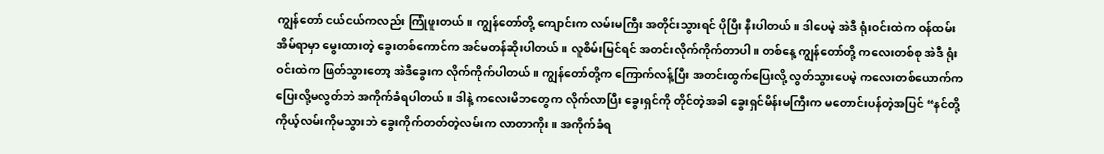ကျွန်တော် ငယ်ငယ်ကလည်း ကြုံဖူးတယ်။ ကျွန်တော်တို့ ကျောင်းက လမ်းမကြီး အတိုင်းသွားရင် ပိုပြီး နီးပါတယ်။ ဒါပေမဲ့ အဲဒီ ရုံးဝင်းထဲက ဝန်ထမ်းအိမ်ရာမှာ မွေးထားတဲ့ ခွေးတစ်ကောင်က အင်မတန်ဆိုးပါတယ်။ လူစိမ်းမြင်ရင် အတင်းလိုက်ကိုက်တာပါ။ တစ်နေ့ ကျွန်တော်တို့ ကလေးတစ်စု အဲဒီ ရုံးဝင်းထဲက ဖြတ်သွားတော့ အဲဒီခွေးက လိုက်ကိုက်ပါတယ်။ ကျွန်တော်တို့က ကြောက်လန့်ပြီး အတင်းထွက်ပြေးလို့ လွတ်သွားပေမဲ့ ကလေးတစ်ယောက်က ပြေးလို့မလွတ်ဘဲ အကိုက်ခံရပါတယ်။ ဒါနဲ့ ကလေးမိဘတွေက လိုက်လာပြီး ခွေးရှင်ကို တိုင်တဲ့အခါ ခွေးရှင်မိန်းမကြီးက မတောင်းပန်တဲ့အပြင် “နင်တို့ ကိုယ့်လမ်းကိုမသွားဘဲ ခွေးကိုက်တတ်တဲ့လမ်းက လာတာကိုး။ အကိုက်ခံရ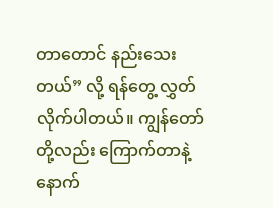တာတောင် နည်းသေးတယ်” လို့ ရန်တွေ့ လွှတ်လိုက်ပါတယ်။ ကျွန်တော်တို့လည်း ကြောက်တာနဲ့ နောက်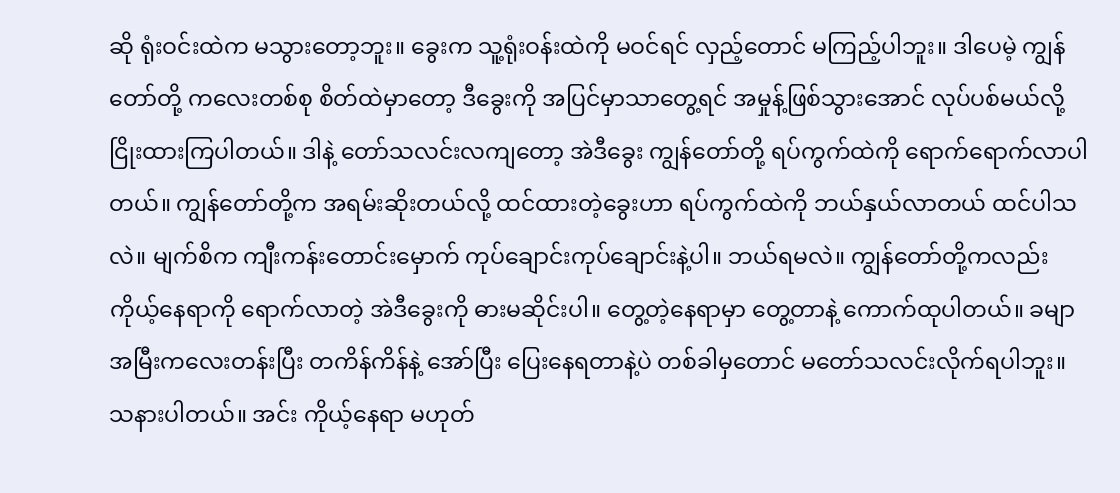ဆို ရုံးဝင်းထဲက မသွားတော့ဘူး။ ခွေးက သူ့ရုံးဝန်းထဲကို မဝင်ရင် လှည့်တောင် မကြည့်ပါဘူး။ ဒါပေမဲ့ ကျွန်တော်တို့ ကလေးတစ်စု စိတ်ထဲမှာတော့ ဒီခွေးကို အပြင်မှာသာတွေ့ရင် အမှုန့်ဖြစ်သွားအောင် လုပ်ပစ်မယ်လို့ ငြိုးထားကြပါတယ်။ ဒါနဲ့ တော်သလင်းလကျတော့ အဲဒီခွေး ကျွန်တော်တို့ ရပ်ကွက်ထဲကို ရောက်ရောက်လာပါတယ်။ ကျွန်တော်တို့က အရမ်းဆိုးတယ်လို့ ထင်ထားတဲ့ခွေးဟာ ရပ်ကွက်ထဲကို ဘယ်နှယ်လာတယ် ထင်ပါသလဲ။ မျက်စိက ကျီးကန်းတောင်းမှောက် ကုပ်ချောင်းကုပ်ချောင်းနဲ့ပါ။ ဘယ်ရမလဲ။ ကျွန်တော်တို့ကလည်း ကိုယ့်နေရာကို ရောက်လာတဲ့ အဲဒီခွေးကို ဓားမဆိုင်းပါ။ တွေ့တဲ့နေရာမှာ တွေ့တာနဲ့ ကောက်ထုပါတယ်။ ခမျာ အမြီးကလေးတန်းပြီး တကိန်ကိန်နဲ့ အော်ပြီး ပြေးနေရတာနဲ့ပဲ တစ်ခါမှတောင် မတော်သလင်းလိုက်ရပါဘူး။ သနားပါတယ်။ အင်း ကိုယ့်နေရာ မဟုတ်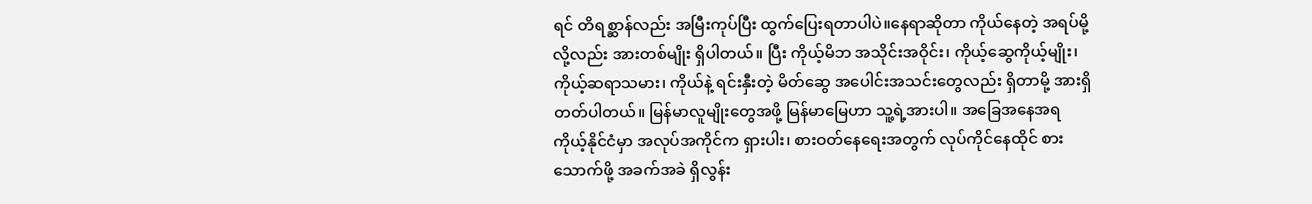ရင် တိရစ္ဆာန်လည်း အမြီးကုပ်ပြီး ထွက်ပြေးရတာပါပဲ။နေရာဆိုတာ ကိုယ်နေတဲ့ အရပ်မို့လို့လည်း အားတစ်မျိုး ရှိပါတယ်။ ပြီး ကိုယ့်မိဘ အသိုင်းအဝိုင်း၊ ကိုယ့်ဆွေကိုယ့်မျိုး၊ ကိုယ့်ဆရာသမား၊ ကိုယ်နဲ့ ရင်းနှီးတဲ့ မိတ်ဆွေ အပေါင်းအသင်းတွေလည်း ရှိတာမို့ အားရှိတတ်ပါတယ်။ မြန်မာလူမျိုးတွေအဖို့ မြန်မာမြေဟာ သူ့ရဲ့အားပါ။ အခြေအနေအရ ကိုယ့်နိုင်ငံမှာ အလုပ်အကိုင်က ရှားပါး၊ စားဝတ်နေရေးအတွက် လုပ်ကိုင်နေထိုင် စားသောက်ဖို့ အခက်အခဲ ရှိလွန်း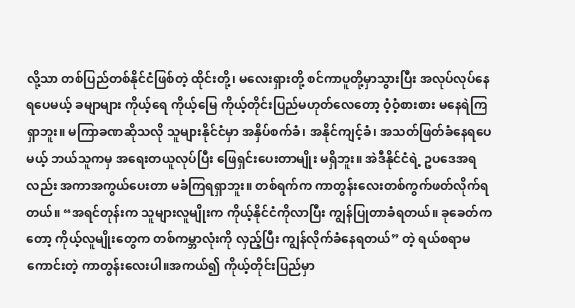လို့သာ တစ်ပြည်တစ်နိုင်ငံဖြစ်တဲ့ ထိုင်းတို့၊ မလေးရှားတို့ စင်ကာပူတို့မှာသွားပြီး အလုပ်လုပ်နေရပေမယ့် ခမျာများ ကိုယ့်ရေ ကိုယ့်မြေ ကိုယ့်တိုင်းပြည်မဟုတ်လေတော့ ဝံ့ဝံ့စားစား မနေရဲကြရှာဘူး။ မကြာခဏဆိုသလို သူများနိုင်ငံမှာ အနှိပ်စက်ခံ၊ အနိုင်ကျင့်ခံ၊ အသတ်ဖြတ်ခံနေရပေမယ့် ဘယ်သူကမှ အရေးတယူလုပ်ပြီး ဖြေရှင်းပေးတာမျိုး မရှိဘူး။ အဲဒီနိုင်ငံရဲ့ ဥပဒေအရလည်း အကာအကွယ်ပေးတာ မခံကြရရှာဘူး။ တစ်ရက်က ကာတွန်းလေးတစ်ကွက်ဖတ်လိုက်ရတယ်။ “အရင်တုန်းက သူများလူမျိုးက ကိုယ့်နိုင်ငံကိုလာပြီး ကျွန်ပြုတာခံရတယ်။ ခုခေတ်ကတော့ ကိုယ့်လူမျိုးတွေက တစ်ကမ္ဘာလုံးကို လှည့်ပြီး ကျွန်လိုက်ခံနေရတယ်” တဲ့ ရယ်စရာမကောင်းတဲ့ ကာတွန်းလေးပါ။အကယ်၍ ကိုယ့်တိုင်းပြည်မှာ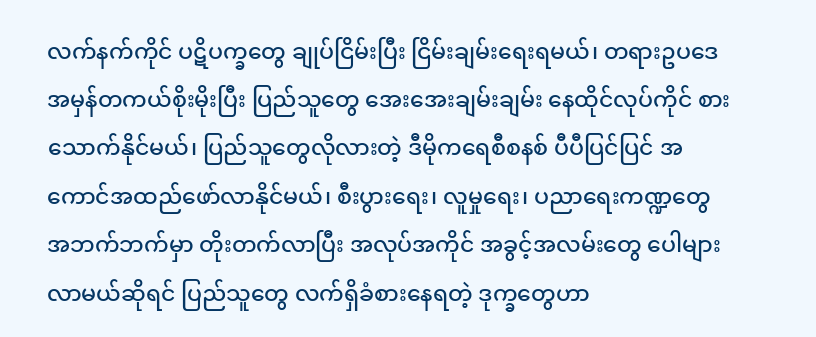လက်နက်ကိုင် ပဋိပက္ခတွေ ချုပ်ငြိမ်းပြီး ငြိမ်းချမ်းရေးရမယ်၊ တရားဥပဒေ အမှန်တကယ်စိုးမိုးပြီး ပြည်သူတွေ အေးအေးချမ်းချမ်း နေထိုင်လုပ်ကိုင် စားသောက်နိုင်မယ်၊ ပြည်သူတွေလိုလားတဲ့ ဒီမိုကရေစီစနစ် ပီပီပြင်ပြင် အကောင်အထည်ဖော်လာနိုင်မယ်၊ စီးပွားရေး၊ လူမှုရေး၊ ပညာရေးကဏ္ဍတွေ  အဘက်ဘက်မှာ တိုးတက်လာပြီး အလုပ်အကိုင် အခွင့်အလမ်းတွေ ပေါများလာမယ်ဆိုရင် ပြည်သူတွေ လက်ရှိခံစားနေရတဲ့ ဒုက္ခတွေဟာ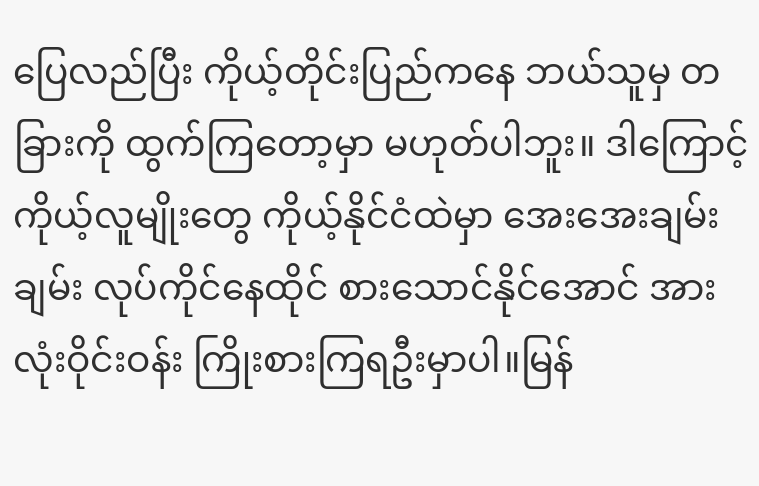ပြေလည်ပြီး ကိုယ့်တိုင်းပြည်ကနေ ဘယ်သူမှ တခြားကို ထွက်ကြတော့မှာ မဟုတ်ပါဘူး။ ဒါကြောင့် ကိုယ့်လူမျိုးတွေ ကိုယ့်နိုင်ငံထဲမှာ အေးအေးချမ်းချမ်း လုပ်ကိုင်နေထိုင် စားသောင်နိုင်အောင် အားလုံးဝိုင်းဝန်း ကြိုးစားကြရဦးမှာပါ။မြန်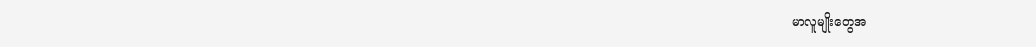မာလူမျိုးတွေအ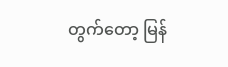တွက်တော့ မြန်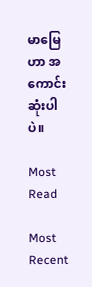မာမြေဟာ အကောင်းဆုံးပါပဲ။

Most Read

Most Recent